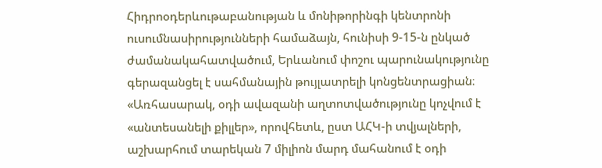Հիդրոօդերևութաբանության և մոնիթորինգի կենտրոնի ուսումնասիրությունների համաձայն, հունիսի 9-15-ն ընկած ժամանակահատվածում, Երևանում փոշու պարունակությունը գերազանցել է սահմանային թույլատրելի կոնցենտրացիան։
«Առհասարակ, օդի ավազանի աղտոտվածությունը կոչվում է «անտեսանելի քիլլեր», որովհետև, ըստ ԱՀԿ-ի տվյալների, աշխարհում տարեկան 7 միլիոն մարդ մահանում է օդի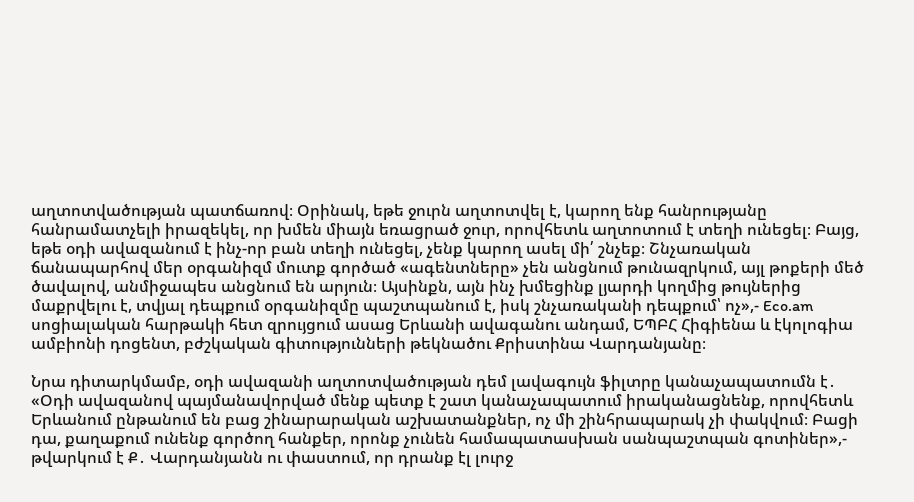աղտոտվածության պատճառով։ Օրինակ, եթե ջուրն աղտոտվել է, կարող ենք հանրությանը հանրամատչելի իրազեկել, որ խմեն միայն եռացրած ջուր, որովհետև աղտոտում է տեղի ունեցել։ Բայց, եթե օդի ավազանում է ինչ-որ բան տեղի ունեցել, չենք կարող ասել մի՛ շնչեք։ Շնչառական ճանապարհով մեր օրգանիզմ մուտք գործած «ագենտները» չեն անցնում թունազրկում, այլ թոքերի մեծ ծավալով, անմիջապես անցնում են արյուն։ Այսինքն, այն ինչ խմեցինք լյարդի կողմից թույներից մաքրվելու է, տվյալ դեպքում օրգանիզմը պաշտպանում է, իսկ շնչառականի դեպքում՝ ոչ»,- Eco.am սոցիալական հարթակի հետ զրույցում ասաց Երևանի ավագանու անդամ, ԵՊԲՀ Հիգիենա և էկոլոգիա ամբիոնի դոցենտ, բժշկական գիտությունների թեկնածու Քրիստինա Վարդանյանը։

Նրա դիտարկմամբ, օդի ավազանի աղտոտվածության դեմ լավագույն ֆիլտրը կանաչապատումն է․ «Օդի ավազանով պայմանավորված մենք պետք է շատ կանաչապատում իրականացնենք, որովհետև Երևանում ընթանում են բաց շինարարական աշխատանքներ, ոչ մի շինհրապարակ չի փակվում։ Բացի դա, քաղաքում ունենք գործող հանքեր, որոնք չունեն համապատասխան սանպաշտպան գոտիներ»,- թվարկում է Ք․ Վարդանյանն ու փաստում, որ դրանք էլ լուրջ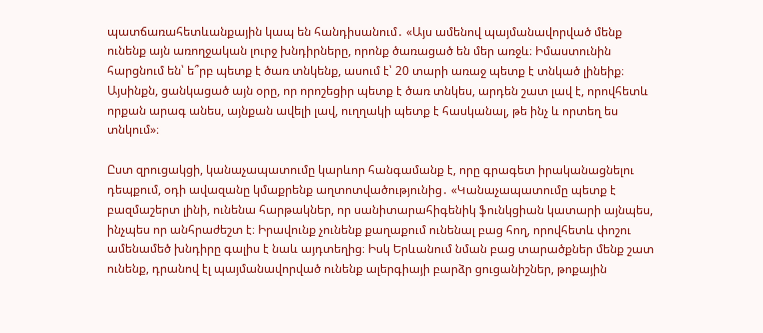պատճառահետևանքային կապ են հանդիսանում․ «Այս ամենով պայմանավորված մենք ունենք այն առողջական լուրջ խնդիրները, որոնք ծառացած են մեր առջև։ Իմաստունին հարցնում են՝ ե՞րբ պետք է ծառ տնկենք, ասում է՝ 20 տարի առաջ պետք է տնկած լինեիք։ Այսինքն, ցանկացած այն օրը, որ որոշեցիր պետք է ծառ տնկես, արդեն շատ լավ է, որովհետև որքան արագ անես, այնքան ավելի լավ, ուղղակի պետք է հասկանալ, թե ինչ և որտեղ ես տնկում»։

Ըստ զրուցակցի, կանաչապատումը կարևոր հանգամանք է, որը գրագետ իրականացնելու դեպքում, օդի ավազանը կմաքրենք աղտոտվածությունից․ «Կանաչապատումը պետք է բազմաշերտ լինի, ունենա հարթակներ, որ սանիտարահիգենիկ ֆունկցիան կատարի այնպես, ինչպես որ անհրաժեշտ է։ Իրավունք չունենք քաղաքում ունենալ բաց հող, որովհետև փոշու ամենամեծ խնդիրը գալիս է նաև այդտեղից։ Իսկ Երևանում նման բաց տարածքներ մենք շատ ունենք, դրանով էլ պայմանավորված ունենք ալերգիայի բարձր ցուցանիշներ, թոքային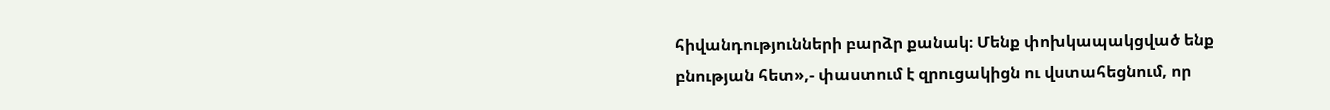հիվանդությունների բարձր քանակ։ Մենք փոխկապակցված ենք բնության հետ»,- փաստում է զրուցակիցն ու վստահեցնում, որ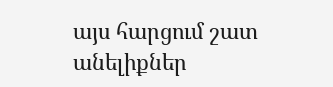այս հարցում շատ անելիքներ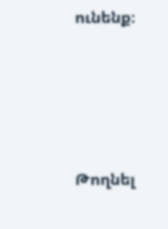ունենք։





Թողնել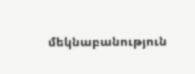մեկնաբանություն